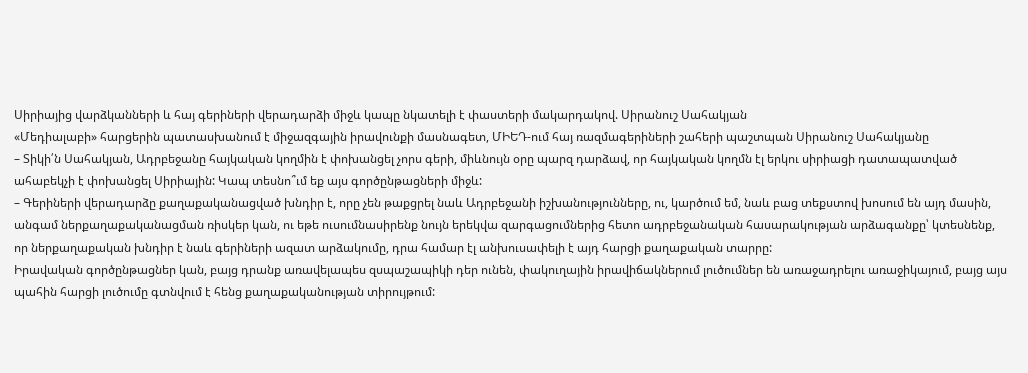Սիրիայից վարձկանների և հայ գերիների վերադարձի միջև կապը նկատելի է փաստերի մակարդակով. Սիրանուշ Սահակյան
«Մեդիալաբի» հարցերին պատասխանում է միջազգային իրավունքի մասնագետ, ՄԻԵԴ-ում հայ ռազմագերիների շահերի պաշտպան Սիրանուշ Սահակյանը
– Տիկի՛ն Սահակյան, Ադրբեջանը հայկական կողմին է փոխանցել չորս գերի, միևնույն օրը պարզ դարձավ, որ հայկական կողմն էլ երկու սիրիացի դատապատված ահաբեկչի է փոխանցել Սիրիային: Կապ տեսնո՞ւմ եք այս գործընթացների միջև:
– Գերիների վերադարձը քաղաքականացված խնդիր է, որը չեն թաքցրել նաև Ադրբեջանի իշխանությունները, ու, կարծում եմ, նաև բաց տեքստով խոսում են այդ մասին, անգամ ներքաղաքականացման ռիսկեր կան, ու եթե ուսումնասիրենք նույն երեկվա զարգացումներից հետո ադրբեջանական հասարակության արձագանքը՝ կտեսնենք, որ ներքաղաքական խնդիր է նաև գերիների ազատ արձակումը, դրա համար էլ անխուսափելի է այդ հարցի քաղաքական տարրը:
Իրավական գործընթացներ կան, բայց դրանք առավելապես զսպաշապիկի դեր ունեն, փակուղային իրավիճակներում լուծումներ են առաջադրելու առաջիկայում, բայց այս պահին հարցի լուծումը գտնվում է հենց քաղաքականության տիրույթում: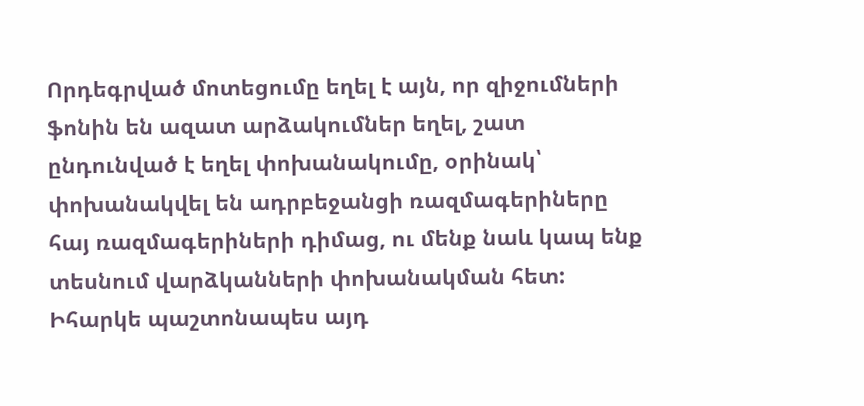Որդեգրված մոտեցումը եղել է այն, որ զիջումների ֆոնին են ազատ արձակումներ եղել, շատ ընդունված է եղել փոխանակումը, օրինակ՝ փոխանակվել են ադրբեջանցի ռազմագերիները հայ ռազմագերիների դիմաց, ու մենք նաև կապ ենք տեսնում վարձկանների փոխանակման հետ: Իհարկե պաշտոնապես այդ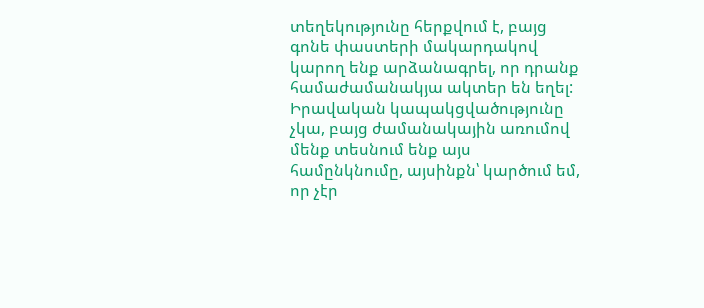տեղեկությունը հերքվում է, բայց գոնե փաստերի մակարդակով կարող ենք արձանագրել, որ դրանք համաժամանակյա ակտեր են եղել:
Իրավական կապակցվածությունը չկա, բայց ժամանակային առումով մենք տեսնում ենք այս համընկնումը, այսինքն՝ կարծում եմ, որ չէր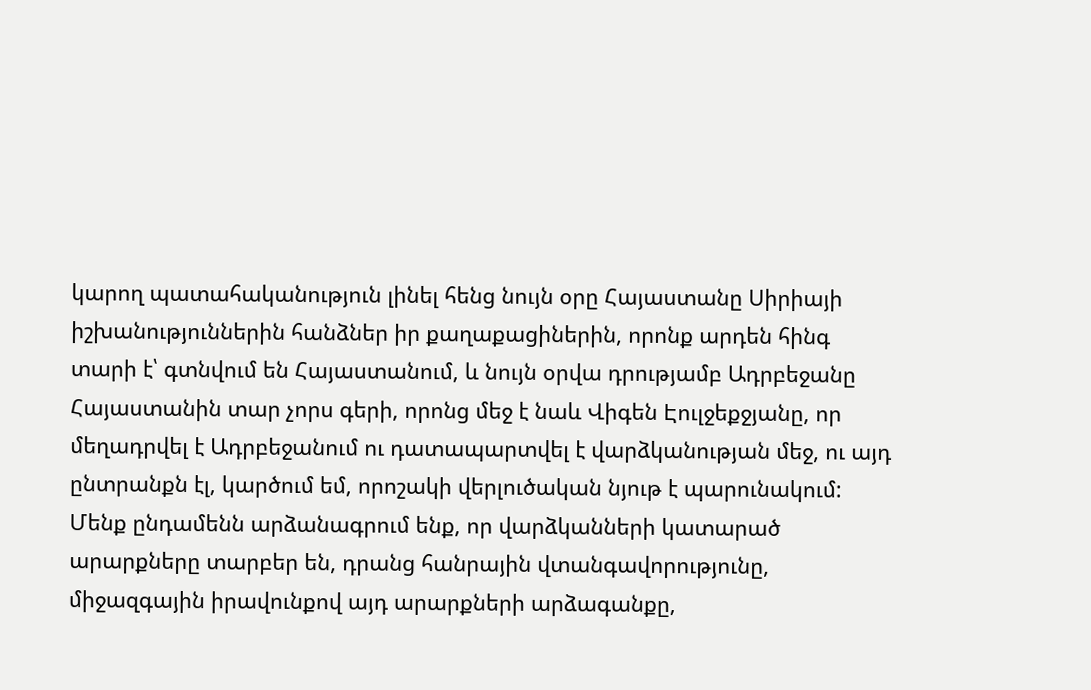կարող պատահականություն լինել հենց նույն օրը Հայաստանը Սիրիայի իշխանություններին հանձներ իր քաղաքացիներին, որոնք արդեն հինգ տարի է՝ գտնվում են Հայաստանում, և նույն օրվա դրությամբ Ադրբեջանը Հայաստանին տար չորս գերի, որոնց մեջ է նաև Վիգեն Էուլջեքջյանը, որ մեղադրվել է Ադրբեջանում ու դատապարտվել է վարձկանության մեջ, ու այդ ընտրանքն էլ, կարծում եմ, որոշակի վերլուծական նյութ է պարունակում:
Մենք ընդամենն արձանագրում ենք, որ վարձկանների կատարած արարքները տարբեր են, դրանց հանրային վտանգավորությունը, միջազգային իրավունքով այդ արարքների արձագանքը,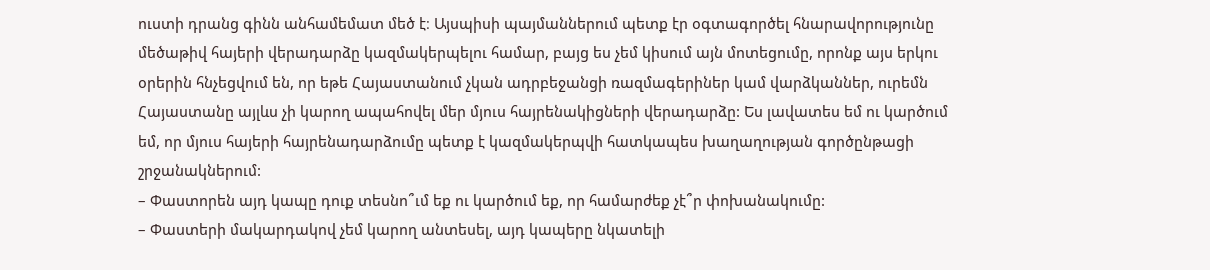ուստի դրանց գինն անհամեմատ մեծ է։ Այսպիսի պայմաններում պետք էր օգտագործել հնարավորությունը մեծաթիվ հայերի վերադարձը կազմակերպելու համար, բայց ես չեմ կիսում այն մոտեցումը, որոնք այս երկու օրերին հնչեցվում են, որ եթե Հայաստանում չկան ադրբեջանցի ռազմագերիներ կամ վարձկաններ, ուրեմն Հայաստանը այլևս չի կարող ապահովել մեր մյուս հայրենակիցների վերադարձը: Ես լավատես եմ ու կարծում եմ, որ մյուս հայերի հայրենադարձումը պետք է կազմակերպվի հատկապես խաղաղության գործընթացի շրջանակներում:
– Փաստորեն այդ կապը դուք տեսնո՞ւմ եք ու կարծում եք, որ համարժեք չէ՞ր փոխանակումը:
– Փաստերի մակարդակով չեմ կարող անտեսել, այդ կապերը նկատելի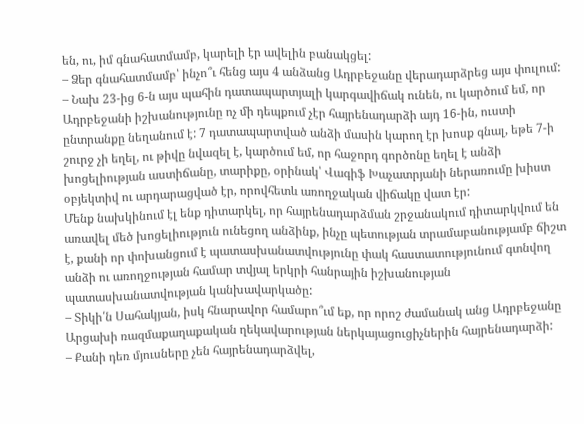են, ու, իմ գնահատմամբ, կարելի էր ավելին բանակցել:
– Ձեր գնահատմամբ՝ ինչո՞ւ հենց այս 4 անձանց Ադրբեջանը վերադարձրեց այս փուլում:
– Նախ 23-ից 6-ն այս պահին դատապարտյալի կարգավիճակ ունեն, ու կարծում եմ, որ Ադրբեջանի իշխանությունը ոչ մի դեպքում չէր հայրենադարձի այդ 16-ին, ուստի ընտրանքը նեղանում է: 7 դատապարտված անձի մասին կարող էր խոսք գնալ, եթե 7-ի շուրջ չի եղել, ու թիվը նվազել է, կարծում եմ, որ հաջորդ գործոնը եղել է անձի խոցելիության աստիճանը, տարիքը, օրինակ՝ Վագիֆ Խաչատրյանի ներառումը խիստ օբյեկտիվ ու արդարացված էր, որովհետև առողջական վիճակը վատ էր:
Մենք նախկինում էլ ենք դիտարկել, որ հայրենադարձման շրջանակում դիտարկվում են առավել մեծ խոցելիություն ունեցող անձինք, ինչը պետության տրամաբանությամբ ճիշտ է, քանի որ փոխանցում է պատասխանատվությունը փակ հաստատությունում գտնվող անձի ու առողջության համար տվյալ երկրի հանրային իշխանության պատասխանատվության կանխավարկածը:
– Տիկի՛ն Սահակյան, իսկ հնարավոր համարո՞ւմ եք, որ որոշ ժամանակ անց Ադրբեջանը Արցախի ռազմաքաղաքական ղեկավարության ներկայացուցիչներին հայրենադարձի:
– Քանի դեռ մյուսները չեն հայրենադարձվել,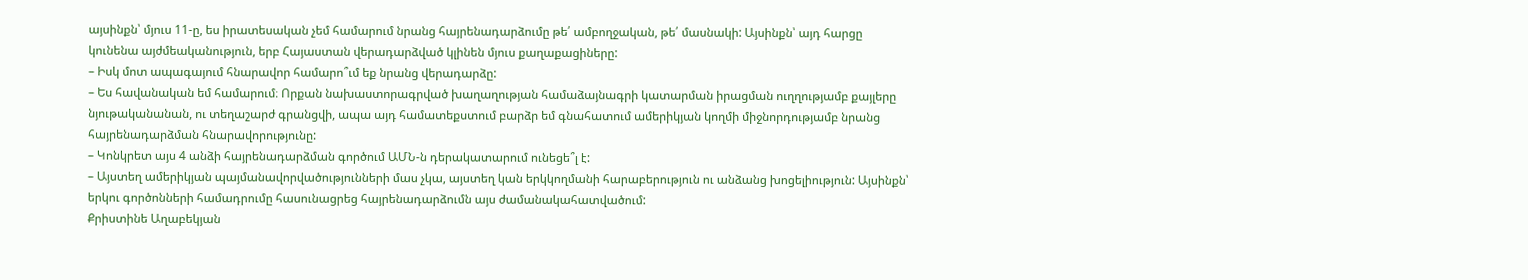այսինքն՝ մյուս 11-ը, ես իրատեսական չեմ համարում նրանց հայրենադարձումը թե՛ ամբողջական, թե՛ մասնակի: Այսինքն՝ այդ հարցը կունենա այժմեականություն, երբ Հայաստան վերադարձված կլինեն մյուս քաղաքացիները:
– Իսկ մոտ ապագայում հնարավոր համարո՞ւմ եք նրանց վերադարձը:
– Ես հավանական եմ համարում։ Որքան նախաստորագրված խաղաղության համաձայնագրի կատարման իրացման ուղղությամբ քայլերը նյութականանան, ու տեղաշարժ գրանցվի, ապա այդ համատեքստում բարձր եմ գնահատում ամերիկյան կողմի միջնորդությամբ նրանց հայրենադարձման հնարավորությունը:
– Կոնկրետ այս 4 անձի հայրենադարձման գործում ԱՄՆ-ն դերակատարում ունեցե՞լ է:
– Այստեղ ամերիկյան պայմանավորվածությունների մաս չկա, այստեղ կան երկկողմանի հարաբերություն ու անձանց խոցելիություն: Այսինքն՝ երկու գործոնների համադրումը հասունացրեց հայրենադարձումն այս ժամանակահատվածում:
Քրիստինե Աղաբեկյան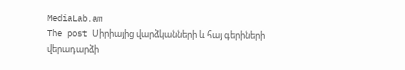MediaLab.am
The post Սիրիայից վարձկանների և հայ գերիների վերադարձի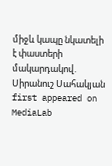միջև կապը նկատելի է փաստերի մակարդակով. Սիրանուշ Սահակյան first appeared on MediaLab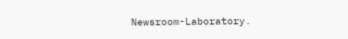Newsroom-Laboratory.